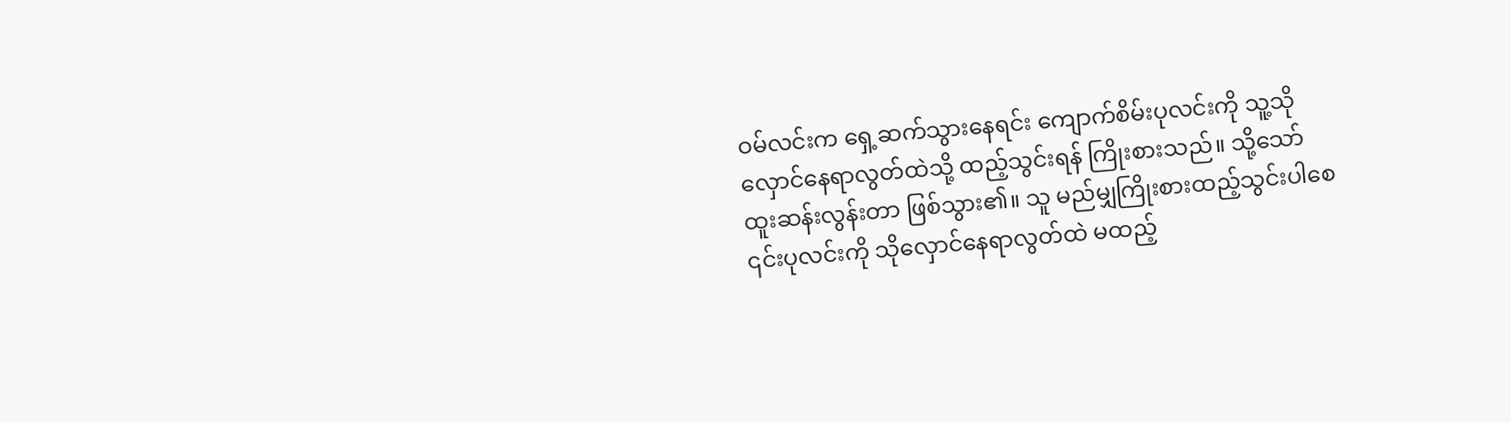ဝမ်လင်းက ရှေ့ဆက်သွားနေရင်း ကျောက်စိမ်းပုလင်းကို သူ့သိုလှောင်နေရာလွတ်ထဲသို့ ထည့်သွင်းရန် ကြိုးစားသည်။ သို့သော် ထူးဆန်းလွန်းတာ ဖြစ်သွား၏။ သူ မည်မျှကြိုးစားထည့်သွင်းပါစေ ၎င်းပုလင်းကို သိုလှောင်နေရာလွတ်ထဲ မထည့်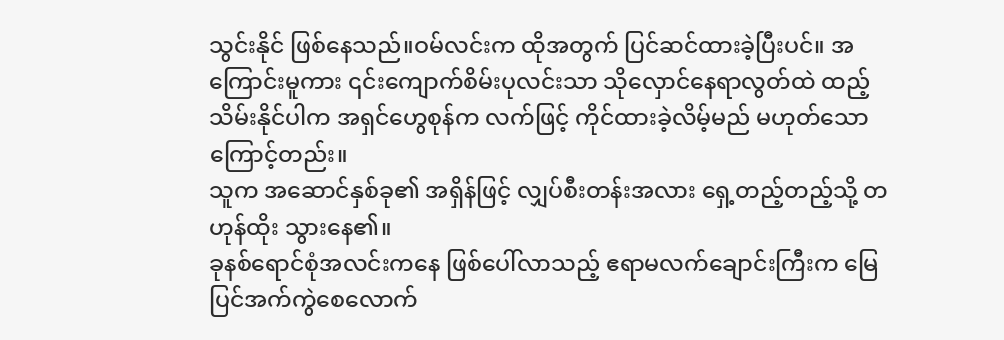သွင်းနိုင် ဖြစ်နေသည်။ဝမ်လင်းက ထိုအတွက် ပြင်ဆင်ထားခဲ့ပြီးပင်။ အကြောင်းမူကား ၎င်းကျောက်စိမ်းပုလင်းသာ သိုလှောင်နေရာလွတ်ထဲ ထည့်သိမ်းနိုင်ပါက အရှင်ဟွေစုန်က လက်ဖြင့် ကိုင်ထားခဲ့လိမ့်မည် မဟုတ်သောကြောင့်တည်း။
သူက အဆောင်နှစ်ခု၏ အရှိန်ဖြင့် လျှပ်စီးတန်းအလား ရှေ့တည့်တည့်သို့ တဟုန်ထိုး သွားနေ၏။
ခုနစ်ရောင်စုံအလင်းကနေ ဖြစ်ပေါ်လာသည့် ဧရာမလက်ချောင်းကြီးက မြေပြင်အက်ကွဲစေလောက်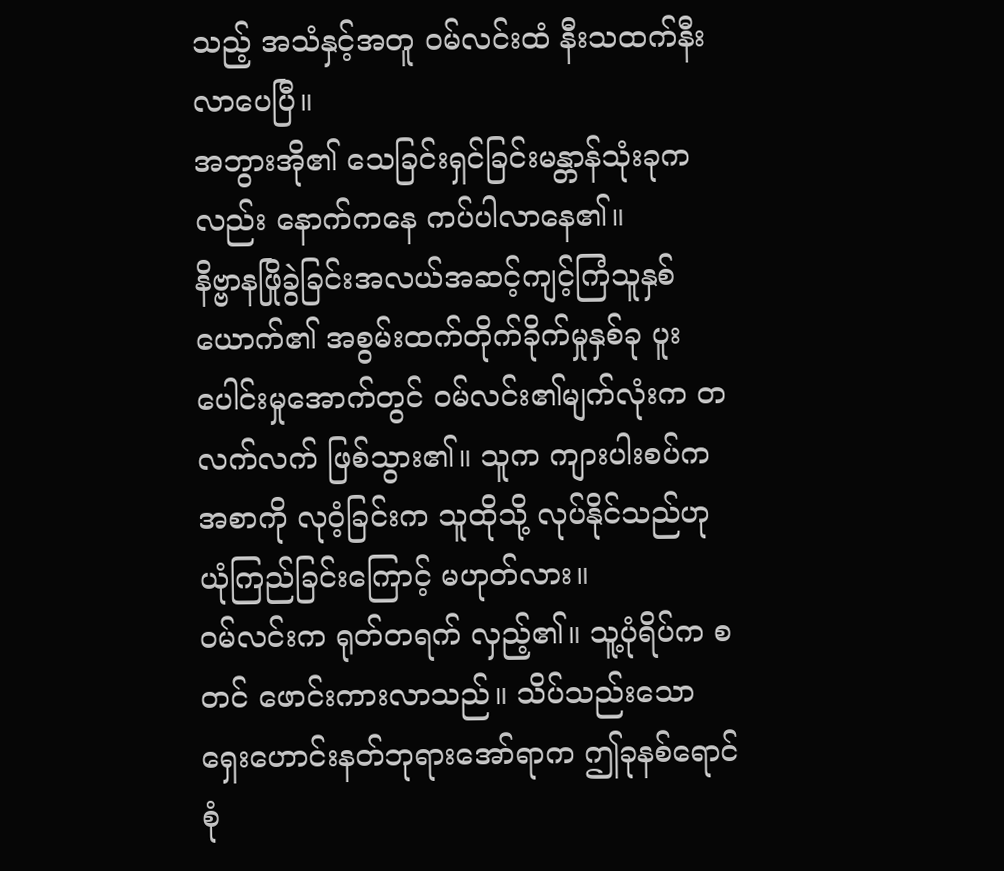သည့် အသံနှင့်အတူ ဝမ်လင်းထံ နီးသထက်နီးလာပေပြီ။
အဘွားအို၏ သေခြင်းရှင်ခြင်းမန္တာန်သုံးခုကလည်း နောက်ကနေ ကပ်ပါလာနေ၏။
နိဗ္ဗာနဖြိုခွဲခြင်းအလယ်အဆင့်ကျင့်ကြံသူနှစ်ယောက်၏ အစွမ်းထက်တိုက်ခိုက်မှုနှစ်ခု ပူးပေါင်းမှုအောက်တွင် ဝမ်လင်း၏မျက်လုံးက တလက်လက် ဖြစ်သွား၏။ သူက ကျားပါးစပ်က အစာကို လုဝံ့ခြင်းက သူထိုသို့ လုပ်နိုင်သည်ဟု ယုံကြည်ခြင်းကြောင့် မဟုတ်လား။
ဝမ်လင်းက ရုတ်တရက် လှည့်၏။ သူ့ပုံရိပ်က စတင် ဖောင်းကားလာသည်။ သိပ်သည်းသောရှေးဟောင်းနတ်ဘုရားအော်ရာက ဤခုနစ်ရောင်စုံ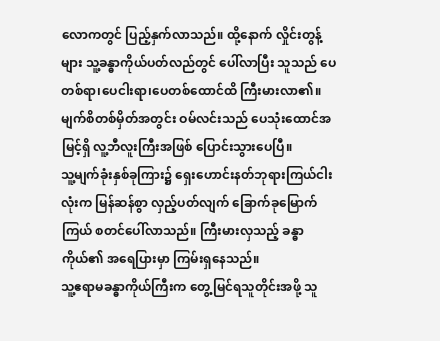လောကတွင် ပြည့်နှက်လာသည်။ ထို့နောက် လှိုင်းတွန့်များ သူ့ခန္ဓာကိုယ်ပတ်လည်တွင် ပေါ်လာပြီး သူသည် ပေတစ်ရာ၊ပေငါးရာ၊ပေတစ်ထောင်ထိ ကြီးမားလာ၏။ မျက်စိတစ်မှိတ်အတွင်း ဝမ်လင်းသည် ပေသုံးထောင်အမြင့်ရှိ လူ့ဘီလူးကြီးအဖြစ် ပြောင်းသွားပေပြီ။
သူ့မျက်ခုံးနှစ်ခုကြား၌ ရှေးဟောင်းနတ်ဘုရားကြယ်ငါးလုံးက မြန်ဆန်စွာ လှည့်ပတ်လျက် ခြောက်ခုမြောက်ကြယ် စတင်ပေါ်လာသည်။ ကြီးမားလှသည့် ခန္ဓာကိုယ်၏ အရေပြားမှာ ကြမ်းရှနေသည်။
သူ့ဧရာမခန္ဓာကိုယ်ကြီးက တွေ့မြင်ရသူတိုင်းအဖို့ သူ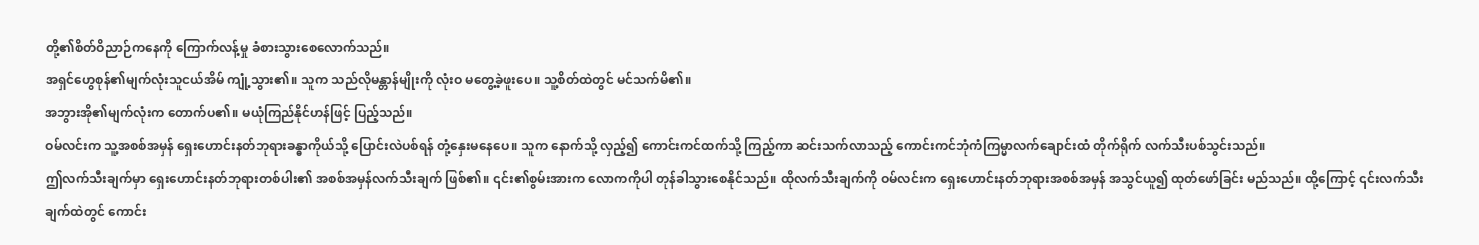တို့၏စိတ်ဝိညာဉ်ကနေကို ကြောက်လန့်မှု ခံစားသွားစေလောက်သည်။
အရှင်ဟွေစုန်၏မျက်လုံးသူငယ်အိမ် ကျုံ့သွား၏။ သူက သည်လိုမန္တာန်မျိုးကို လုံးဝ မတွေ့ခဲ့ဖူးပေ။ သူ့စိတ်ထဲတွင် မင်သက်မိ၏။
အဘွားအို၏မျက်လုံးက တောက်ပ၏။ မယုံကြည်နိုင်ဟန်ဖြင့် ပြည့်သည်။
ဝမ်လင်းက သူ့အစစ်အမှန် ရှေးဟောင်းနတ်ဘုရားခန္ဓာကိုယ်သို့ ပြောင်းလဲပစ်ရန် တုံ့နှေးမနေပေ။ သူက နောက်သို့ လှည့်၍ ကောင်းကင်ထက်သို့ ကြည့်ကာ ဆင်းသက်လာသည့် ကောင်းကင်ဘုံကံကြမ္မာလက်ချောင်းထံ တိုက်ရိုက် လက်သီးပစ်သွင်းသည်။
ဤလက်သီးချက်မှာ ရှေးဟောင်းနတ်ဘုရားတစ်ပါး၏ အစစ်အမှန်လက်သီးချက် ဖြစ်၏။ ၎င်း၏စွမ်းအားက လောကကိုပါ တုန်ခါသွားစေနိုင်သည်။ ထိုလက်သီးချက်ကို ဝမ်လင်းက ရှေးဟောင်းနတ်ဘုရားအစစ်အမှန် အသွင်ယူ၍ ထုတ်ဖော်ခြင်း မည်သည်။ ထို့ကြောင့် ၎င်းလက်သီးချက်ထဲတွင် ကောင်း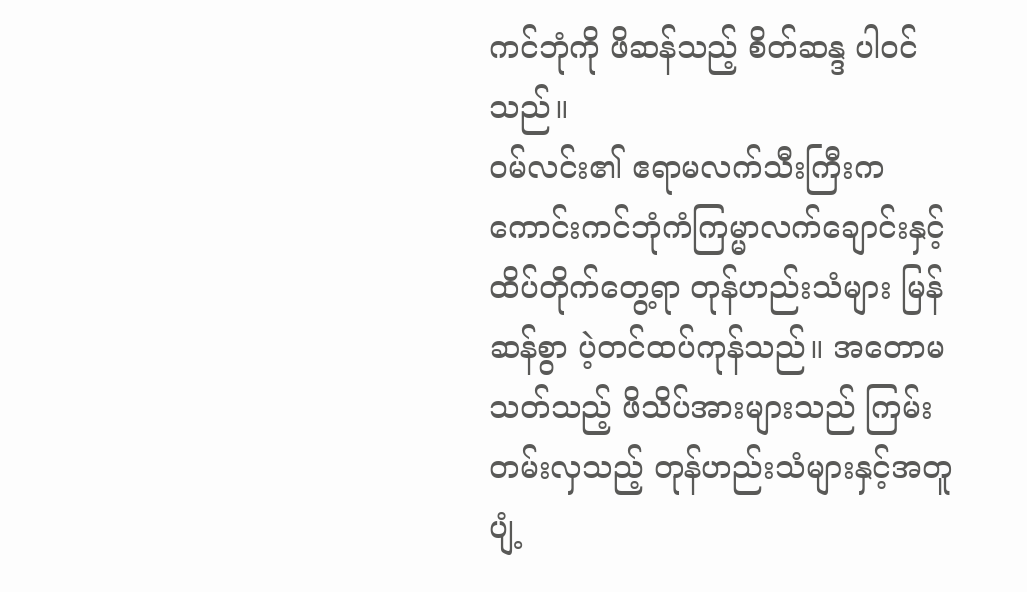ကင်ဘုံကို ဖိဆန်သည့် စိတ်ဆန္ဒ ပါဝင်သည်။
ဝမ်လင်း၏ ဧရာမလက်သီးကြီးက ကောင်းကင်ဘုံကံကြမ္မာလက်ချောင်းနှင့် ထိပ်တိုက်တွေ့ရာ တုန်ဟည်းသံများ မြန်ဆန်စွာ ပဲ့တင်ထပ်ကုန်သည်။ အတောမသတ်သည့် ဖိသိပ်အားများသည် ကြမ်းတမ်းလှသည့် တုန်ဟည်းသံများနှင့်အတူ ပျံ့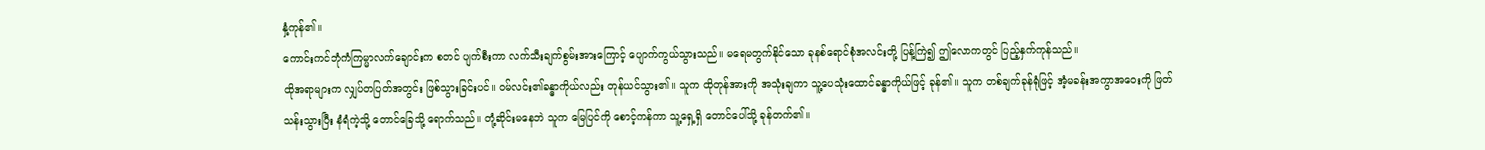နှံ့ကုန်၏။
ကောင်းကင်ဘုံကံကြမ္မာလက်ချောင်းက စတင် ပျက်စီးကာ လက်သီးချက်စွမ်းအားကြောင့် ပျောက်ကွယ်သွားသည်။ မရေမတွက်နိုင်သော ခုနစ်ရောင်စုံအလင်းတို့ ပြန့်ကြဲ၍ ဤလောကတွင် ပြည့်နှက်ကုန်သည်။
ထိုအရာများက လျှပ်တပြတ်အတွင်း ဖြစ်သွားခြင်းပင်။ ဝမ်လင်း၏ခန္ဓာကိုယ်လည်း တုန်ယင်သွား၏။ သူက ထိုတုန်အားကို အသုံးချကာ သူ့ပေသုံးထောင်ခန္ဓာကိုယ်ဖြင့် ခုန်၏။ သူက တစ်ချက်ခုန်ရုံဖြင့် အံ့မခန်းအကွာအဝေးကို ဖြတ်သန်းသွားပြီး နံရံကဲ့သို့ တောင်ခြေသို့ ရောက်သည်။ တုံ့ဆိုင်းမနေဘဲ သူက မြေပြင်ကို စောင့်ကန်ကာ သူ့ရှေ့ရှိ တောင်ပေါ်သို့ ခုန်တက်၏။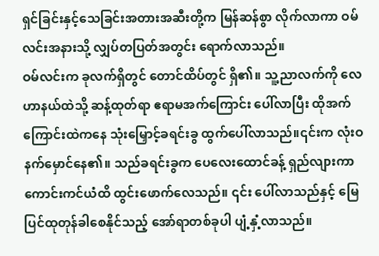ရှင်ခြင်းနှင့်သေခြင်းအတားအဆီးတို့က မြန်ဆန်စွာ လိုက်လာကာ ဝမ်လင်းအနားသို့ လျှပ်တပြတ်အတွင်း ရောက်လာသည်။
ဝမ်လင်းက ခုလက်ရှိတွင် တောင်ထိပ်တွင် ရှိ၏။ သူ့ညာလက်ကို လေဟာနယ်ထဲသို့ ဆန့်ထုတ်ရာ ဧရာမအက်ကြောင်း ပေါ်လာပြီး ထိုအက်ကြောင်းထဲကနေ သုံးမြှောင့်ခရင်းခွ ထွက်ပေါ်လာသည်။၎င်းက လုံးဝနက်မှောင်နေ၏။ သည်ခရင်းခွက ပေလေးထောင်ခန့် ရှည်လျားကာ ကောင်းကင်ယံထိ ထွင်းဖောက်လေသည်။ ၎င်း ပေါ်လာသည်နှင့် မြေပြင်ထုတုန်ခါစေနိုင်သည့် အော်ရာတစ်ခုပါ ပျံ့နှံ့လာသည်။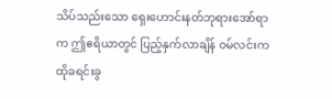သိပ်သည်းသော ရှေးဟောင်းနတ်ဘုရားအော်ရာက ဤဧရိယာတွင် ပြည့်နှက်လာချိန် ဝမ်လင်းက ထိုခရင်းခွ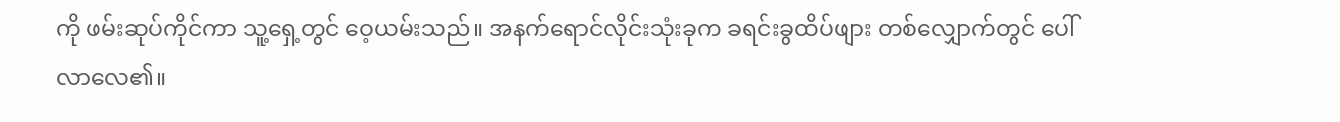ကို ဖမ်းဆုပ်ကိုင်ကာ သူ့ရှေ့တွင် ဝေ့ယမ်းသည်။ အနက်ရောင်လိုင်းသုံးခုက ခရင်းခွထိပ်ဖျား တစ်လျှောက်တွင် ပေါ်လာလေ၏။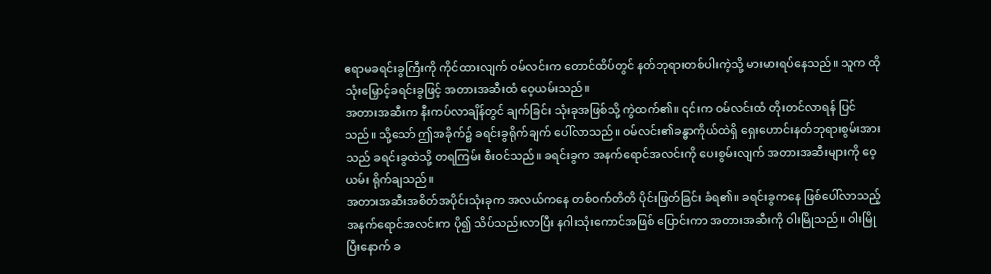ဧရာမခရင်းခွကြီးကို ကိုင်ထားလျက် ဝမ်လင်းက တောင်ထိပ်တွင် နတ်ဘုရားတစ်ပါးကဲ့သို့ မားမားရပ်နေသည်။ သူက ထိုသုံးမြှောင့်ခရင်းခွဖြင့် အတားအဆီးထံ ဝေ့ယမ်းသည်။
အတားအဆီးက နီးကပ်လာချိန်တွင် ချက်ခြင်း သုံးခုအဖြစ်သို့ ကွဲထက်၏။ ၎င်းက ဝမ်လင်းထံ တိုးတင်လာရန် ပြင်သည်။ သို့သော် ဤအခိုက်၌ ခရင်းခွရိုက်ချက် ပေါ်လာသည်။ ဝမ်လင်း၏ခန္ဓာကိုယ်ထဲရှိ ရှေးဟောင်းနတ်ဘုရားစွမ်းအားသည် ခရင်းခွထဲသို့ တရကြမ်း စီးဝင်သည်။ ခရင်းခွက အနက်ရောင်အလင်းကို ပေးစွမ်းလျက် အတားအဆီးများကို ဝေ့ယမ်း ရိုက်ချသည်။
အတားအဆီးအစိတ်အပိုင်းသုံးခုက အလယ်ကနေ တစ်ဝက်တိတိ ပိုင်းဖြတ်ခြင်း ခံရ၏။ ခရင်းခွကနေ ဖြစ်ပေါ်လာသည့် အနက်ရောင်အလင်းက ပို၍ သိပ်သည်းလာပြီး နဂါးသုံးကောင်အဖြစ် ပြောင်းကာ အတားအဆီးကို ဝါးမြိုသည်။ ဝါးမြိုပြီးနောက် ခ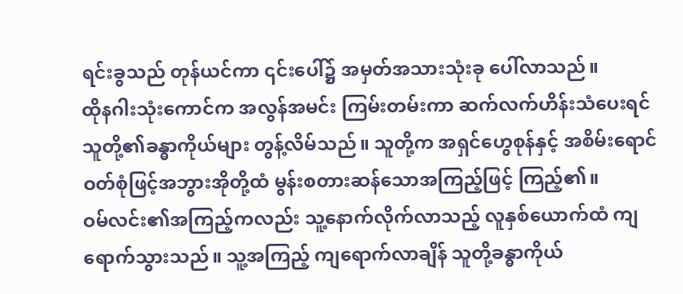ရင်းခွသည် တုန်ယင်ကာ ၎င်းပေါ်၌ အမှတ်အသားသုံးခု ပေါ်လာသည်။
ထိုနဂါးသုံးကောင်က အလွန်အမင်း ကြမ်းတမ်းကာ ဆက်လက်ဟိန်းသံပေးရင် သူတို့၏ခန္ဓာကိုယ်များ တွန့်လိမ်သည်။ သူတို့က အရှင်ဟွေစုန်နှင့် အစိမ်းရောင်ဝတ်စုံဖြင့်အဘွားအိုတို့ထံ မွန်းစတားဆန်သောအကြည့်ဖြင့် ကြည့်၏။
ဝမ်လင်း၏အကြည့်ကလည်း သူ့နောက်လိုက်လာသည့် လူနှစ်ယောက်ထံ ကျရောက်သွားသည်။ သူ့အကြည့် ကျရောက်လာချိန် သူတို့ခန္ဓာကိုယ်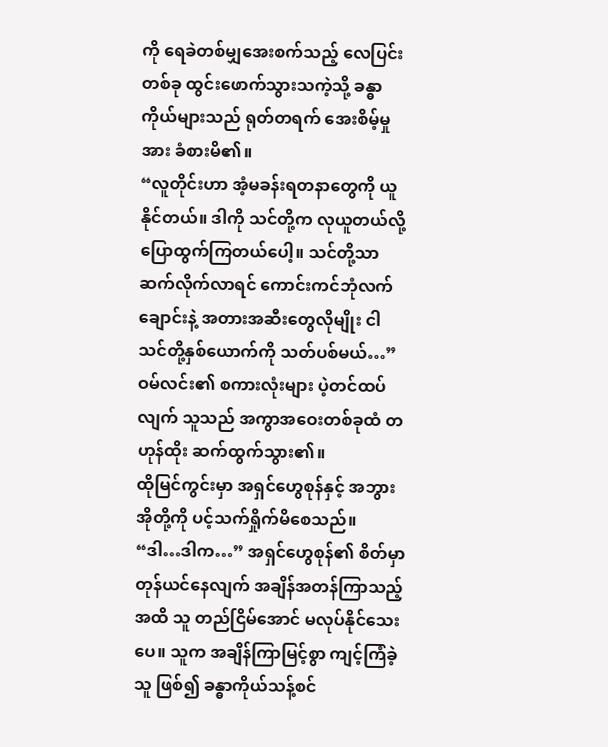ကို ရေခဲတစ်မျှအေးစက်သည့် လေပြင်းတစ်ခု ထွင်းဖောက်သွားသကဲ့သို့ ခန္ဓာကိုယ်များသည် ရုတ်တရက် အေးစိမ့်မှုအား ခံစားမိ၏။
“လူတိုင်းဟာ အံ့မခန်းရတနာတွေကို ယူနိုင်တယ်။ ဒါကို သင်တို့က လုယူတယ်လို့ ပြောထွက်ကြတယ်ပေါ့။ သင်တို့သာ ဆက်လိုက်လာရင် ကောင်းကင်ဘုံလက်ချောင်းနဲ့ အတားအဆီးတွေလိုမျိုး ငါ သင်တို့နှစ်ယောက်ကို သတ်ပစ်မယ်…”
ဝမ်လင်း၏ စကားလုံးများ ပဲ့တင်ထပ်လျက် သူသည် အကွာအဝေးတစ်ခုထံ တဟုန်ထိုး ဆက်ထွက်သွား၏။
ထိုမြင်ကွင်းမှာ အရှင်ဟွေစုန်နှင့် အဘွားအိုတို့ကို ပင့်သက်ရှိုက်မိစေသည်။
“ဒါ…ဒါက…” အရှင်ဟွေစုန်၏ စိတ်မှာ တုန်ယင်နေလျက် အချိန်အတန်ကြာသည့်အထိ သူ တည်ငြိမ်အောင် မလုပ်နိုင်သေးပေ။ သူက အချိန်ကြာမြင့်စွာ ကျင့်ကြံခဲ့သူ ဖြစ်၍ ခန္ဓာကိုယ်သန့်စင်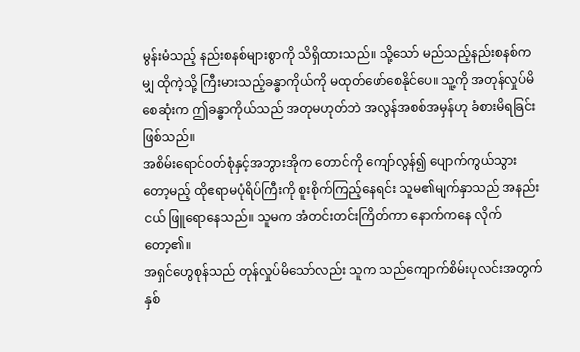မွန်းမံသည့် နည်းစနစ်များစွာကို သိရှိထားသည်။ သို့သော် မည်သည့်နည်းစနစ်ကမျှ ထိုကဲ့သို့ ကြီးမားသည့်ခန္ဓာကိုယ်ကို မထုတ်ဖော်စေနိုင်ပေ။ သူ့ကို အတုန်လှုပ်မိစေဆုံးက ဤခန္ဓာကိုယ်သည် အတုမဟုတ်ဘဲ အလွန်အစစ်အမှန်ဟု ခံစားမိရခြင်း ဖြစ်သည်။
အစိမ်းရောင်ဝတ်စုံနှင့်အဘွားအိုက တောင်ကို ကျော်လွန်၍ ပျောက်ကွယ်သွားတော့မည့် ထိုဧရာမပုံရိပ်ကြီးကို စူးစိုက်ကြည့်နေရင်း သူမ၏မျက်နှာသည် အနည်းငယ် ဖြူရောနေသည်။ သူမက အံတင်းတင်းကြိတ်ကာ နောက်ကနေ လိုက်တော့၏။
အရှင်ဟွေစုန်သည် တုန်လှုပ်မိသော်လည်း သူက သည်ကျောက်စိမ်းပုလင်းအတွက် နှစ်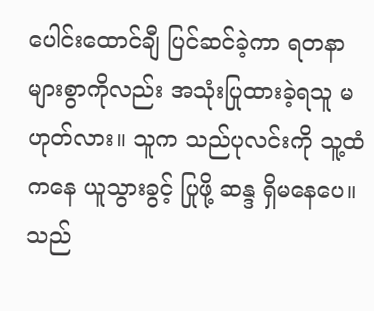ပေါင်းထောင်ချီ ပြင်ဆင်ခဲ့ကာ ရတနာများစွာကိုလည်း အသုံးပြုထားခဲ့ရသူ မဟုတ်လား။ သူက သည်ပုလင်းကို သူ့ထံကနေ ယူသွားခွင့် ပြုဖို့ ဆန္ဒ ရှိမနေပေ။ သည်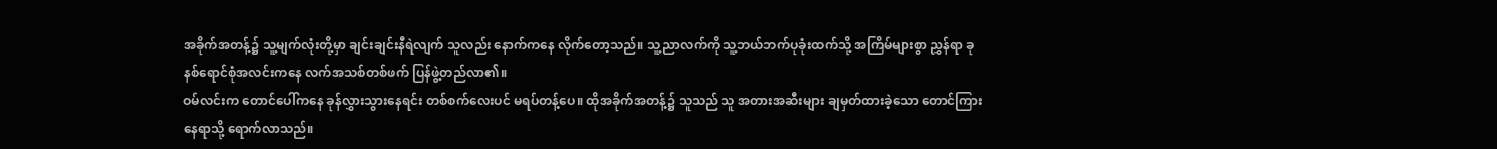အခိုက်အတန့်၌ သူ့မျက်လုံးတို့မှာ ချင်းချင်းနီရဲလျက် သူလည်း နောက်ကနေ လိုက်တော့သည်။ သူ့ညာလက်ကို သူ့ဘယ်ဘက်ပုခုံးထက်သို့ အကြိမ်များစွာ ညွှန်ရာ ခုနစ်ရောင်စုံအလင်းကနေ လက်အသစ်တစ်ဖက် ပြန်ဖွဲ့တည်လာ၏။
ဝမ်လင်းက တောင်ပေါ်ကနေ ခုန်လွှားသွားနေရင်း တစ်စက်လေးပင် မရပ်တန့်ပေ။ ထိုအခိုက်အတန့်၌ သူသည် သူ အတားအဆီးများ ချမှတ်ထားခဲ့သော တောင်ကြားနေရာသို့ ရောက်လာသည်။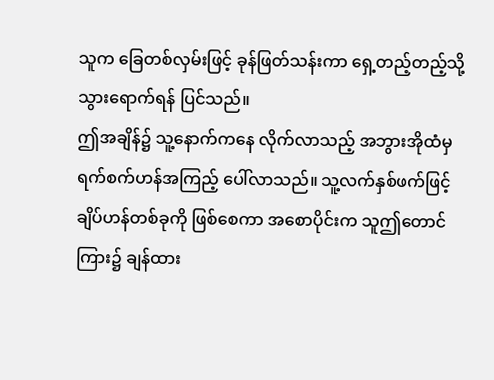သူက ခြေတစ်လှမ်းဖြင့် ခုန်ဖြတ်သန်းကာ ရှေ့တည့်တည့်သို့ သွားရောက်ရန် ပြင်သည်။
ဤအချိန်၌ သူ့နောက်ကနေ လိုက်လာသည့် အဘွားအိုထံမှ ရက်စက်ဟန်အကြည့် ပေါ်လာသည်။ သူ့လက်နှစ်ဖက်ဖြင့် ချိပ်ဟန်တစ်ခုကို ဖြစ်စေကာ အစောပိုင်းက သူဤတောင်ကြား၌ ချန်ထား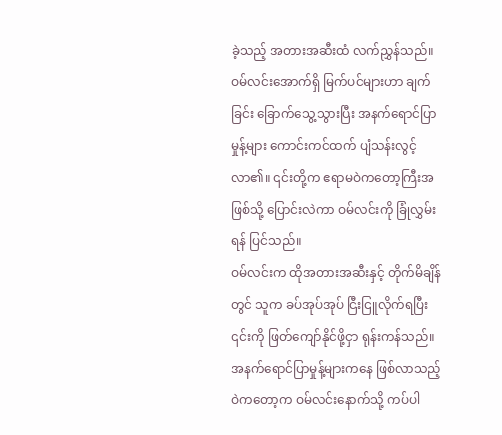ခဲ့သည့် အတားအဆီးထံ လက်ညွှန်သည်။
ဝမ်လင်းအောက်ရှိ မြက်ပင်များဟာ ချက်ခြင်း ခြောက်သွေ့သွားပြီး အနက်ရောင်ပြာမှုန့်များ ကောင်းကင်ထက် ပျံသန်းလွင့်လာ၏။ ၎င်းတို့က ဧရာမဝဲကတော့ကြီးအဖြစ်သို့ ပြောင်းလဲကာ ဝမ်လင်းကို ခြုံလွှမ်းရန် ပြင်သည်။
ဝမ်လင်းက ထိုအတားအဆီးနှင့် တိုက်မိချိန်တွင် သူက ခပ်အုပ်အုပ် ငြီးငြူလိုက်ရပြီး ၎င်းကို ဖြတ်ကျော်နိုင်ဖို့ငှာ ရုန်းကန်သည်။ အနက်ရောင်ပြာမှုန့်များကနေ ဖြစ်လာသည့် ဝဲကတော့က ဝမ်လင်းနောက်သို့ ကပ်ပါ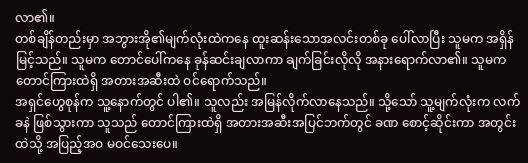လာ၏။
တစ်ချိန်တည်းမှာ အဘွားအို၏မျက်လုံးထဲကနေ ထူးဆန်းသောအလင်းတစ်ခု ပေါ်လာပြီး သူမက အရှိန်မြင့်သည်။ သူမက တောင်ပေါ်ကနေ ခုန်ဆင်းချလာကာ ချက်ခြင်းလိုလို အနားရောက်လာ၏။ သူမက တောင်ကြားထဲရှိ အတားအဆီးထဲ ဝင်ရောက်သည်။
အရှင်ဟွေစုန်က သူ့နောက်တွင် ပါ၏။ သူလည်း အမြန်လိုက်လာနေသည်။ သို့သော် သူ့မျက်လုံးက လက်ခနဲ ဖြစ်သွားကာ သူသည် တောင်ကြားထဲရှိ အတားအဆီးအပြင်ဘက်တွင် ခဏ စောင့်ဆိုင်းကာ အတွင်းထဲသို့ အပြည့်အဝ မဝင်သေးပေ။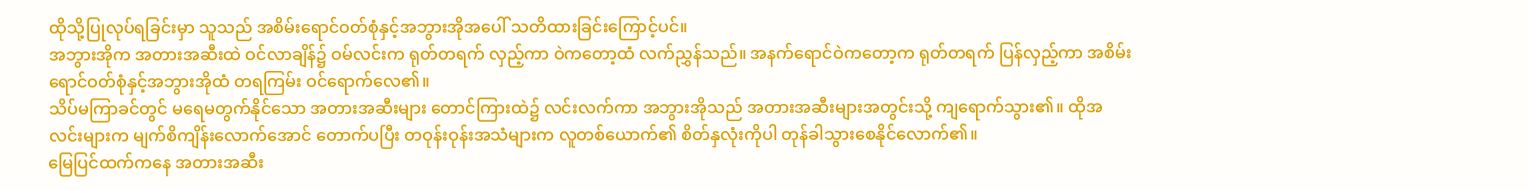ထိုသို့ပြုလုပ်ရခြင်းမှာ သူသည် အစိမ်းရောင်ဝတ်စုံနှင့်အဘွားအိုအပေါ် သတိထားခြင်းကြောင့်ပင်။
အဘွားအိုက အတားအဆီးထဲ ဝင်လာချိန်၌ ဝမ်လင်းက ရုတ်တရက် လှည့်ကာ ဝဲကတော့ထံ လက်ညွှန်သည်။ အနက်ရောင်ဝဲကတော့က ရုတ်တရက် ပြန်လှည့်ကာ အစိမ်းရောင်ဝတ်စုံနှင့်အဘွားအိုထံ တရကြမ်း ဝင်ရောက်လေ၏။
သိပ်မကြာခင်တွင် မရေမတွက်နိုင်သော အတားအဆီးများ တောင်ကြားထဲ၌ လင်းလက်ကာ အဘွားအိုသည် အတားအဆီးများအတွင်းသို့ ကျရောက်သွား၏။ ထိုအလင်းများက မျက်စိကျိန်းလောက်အောင် တောက်ပပြီး တဝုန်းဝုန်းအသံများက လူတစ်ယောက်၏ စိတ်နှလုံးကိုပါ တုန်ခါသွားစေနိုင်လောက်၏။
မြေပြင်ထက်ကနေ အတားအဆီး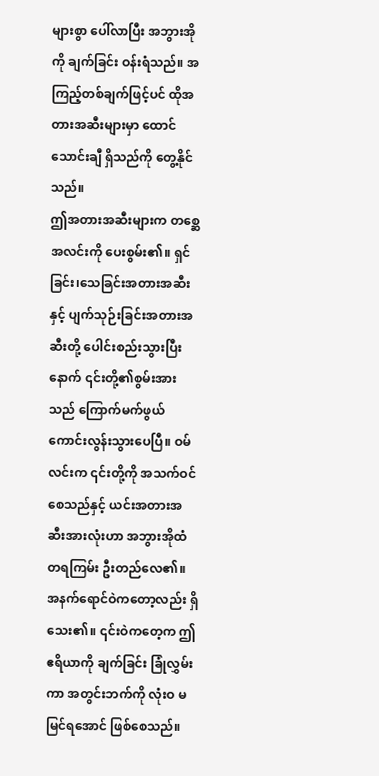များစွာ ပေါ်လာပြီး အဘွားအိုကို ချက်ခြင်း ဝန်းရံသည်။ အကြည့်တစ်ချက်ဖြင့်ပင် ထိုအတားအဆီးများမှာ ထောင်သောင်းချီ ရှိသည်ကို တွေ့နိုင်သည်။
ဤအတားအဆီးများက တစ္ဆေအလင်းကို ပေးစွမ်း၏။ ရှင်ခြင်း၊သေခြင်းအတားအဆီးနှင့် ပျက်သုဉ်းခြင်းအတားအဆီးတို့ ပေါင်းစည်းသွားပြီးနောက် ၎င်းတို့၏စွမ်းအားသည် ကြောက်မက်ဖွယ် ကောင်းလွန်းသွားပေပြီ။ ဝမ်လင်းက ၎င်းတို့ကို အသက်ဝင်စေသည်နှင့် ယင်းအတားအဆီးအားလုံးဟာ အဘွားအိုထံ တရကြမ်း ဦးတည်လေ၏။
အနက်ရောင်ဝဲကတော့လည်း ရှိသေး၏။ ၎င်းဝဲကတေ့က ဤဧရိယာကို ချက်ခြင်း ခြုံလွှမ်းကာ အတွင်းဘက်ကို လုံးဝ မမြင်ရအောင် ဖြစ်စေသည်။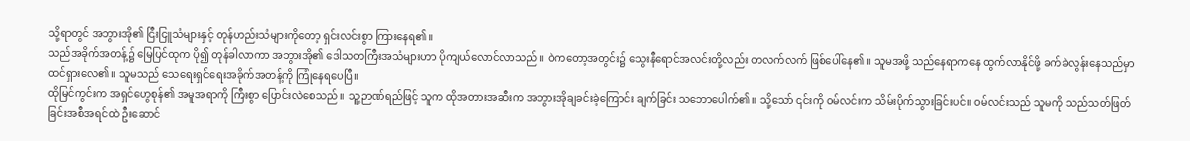သို့ရာတွင် အဘွားအို၏ ငြီးငြူသံများနှင့် တုန်ဟည်းသံများကိုတော့ ရှင်းလင်းစွာ ကြားနေရ၏။
သည်အခိုက်အတန့်၌ မြေပြင်ထုက ပို၍ တုန်ခါလာကာ အဘွားအို၏ ဒေါသတကြီးအသံများဟာ ပိုကျယ်လောင်လာသည်။ ဝဲကတော့အတွင်း၌ သွေးနီရောင်အလင်းတို့လည်း တလက်လက် ဖြစ်ပေါ်နေ၏။ သူမအဖို့ သည်နေရာကနေ ထွက်လာနိုင်ဖို့ ခက်ခဲလွန်းနေသည်မှာ ထင်ရှားလေ၏။ သူမသည် သေရေးရှင်ရေးအခိုက်အတန့်ကို ကြုံနေရပေပြီ။
ထိုမြင်ကွင်းက အရှင်ဟွေစုန်၏ အမူအရာကို ကြီးစွာ ပြောင်းလဲစေသည်။ သူ့ဉာဏ်ရည်ဖြင့် သူက ထိုအတားအဆီးက အဘွားအိုချခင်းခဲ့ကြောင်း ချက်ခြင်း သဘောပေါက်၏။ သို့သော် ၎င်းကို ဝမ်လင်းက သိမ်းပိုက်သွားခြင်းပင်။ ဝမ်လင်းသည် သူမကို သည်သတ်ဖြတ်ခြင်းအစီအရင်ထဲ ဦးဆောင်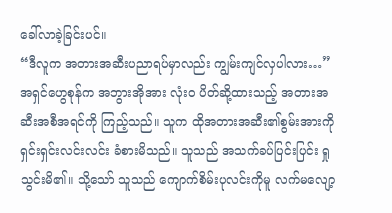ခေါ်လာခဲ့ခြင်းပင်။
“ဒီလူက အတားအဆီးပညာရပ်မှာလည်း ကျွမ်းကျင်လှပါလား…” အရှင်ဟွေစုန်က အဘွားအိုအား လုံးဝ ပိတ်ဆို့ထားသည့် အတားအဆီးအစီအရင်ကို ကြည့်သည်။ သူက ထိုအတားအဆီး၏စွမ်းအားကို ရှင်းရှင်းလင်းလင်း ခံစားမိသည်။ သူသည် အသက်ခပ်ပြင်းပြင်း ရှုသွင်းမိ၏။ သို့သော် သူသည် ကျောက်စိမ်းပုလင်းကိုမူ လက်မလျော့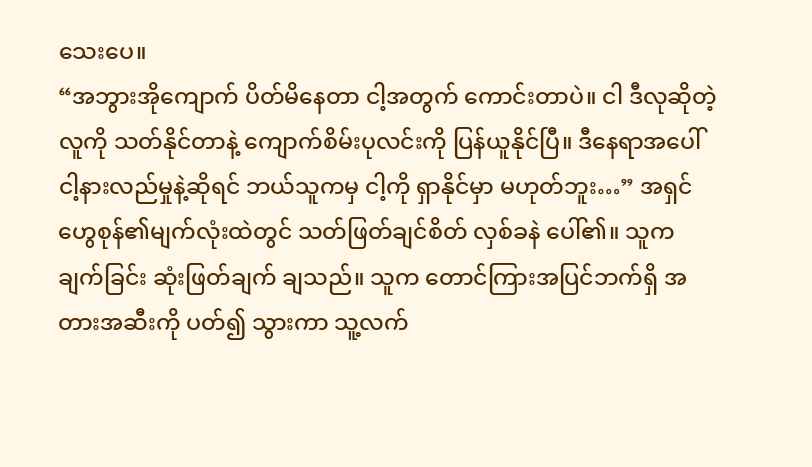သေးပေ။
“အဘွားအိုကျောက် ပိတ်မိနေတာ ငါ့အတွက် ကောင်းတာပဲ။ ငါ ဒီလုဆိုတဲ့ လူကို သတ်နိုင်တာနဲ့ ကျောက်စိမ်းပုလင်းကို ပြန်ယူနိုင်ပြီ။ ဒီနေရာအပေါ် ငါ့နားလည်မှုနဲ့ဆိုရင် ဘယ်သူကမှ ငါ့ကို ရှာနိုင်မှာ မဟုတ်ဘူး…” အရှင်ဟွေစုန်၏မျက်လုံးထဲတွင် သတ်ဖြတ်ချင်စိတ် လှစ်ခနဲ ပေါ်၏။ သူက ချက်ခြင်း ဆုံးဖြတ်ချက် ချသည်။ သူက တောင်ကြားအပြင်ဘက်ရှိ အတားအဆီးကို ပတ်၍ သွားကာ သူ့လက်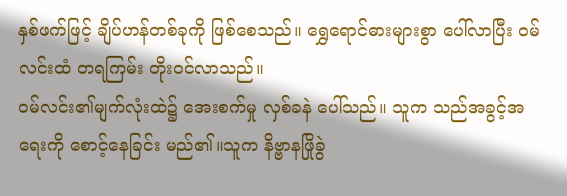နှစ်ဖက်ဖြင့် ချိပ်ဟန်တစ်ခုကို ဖြစ်စေသည်။ ရွှေရောင်ဓားများစွာ ပေါ်လာပြီး ဝမ်လင်းထံ တရကြမ်း တိုးဝင်လာသည်။
ဝမ်လင်း၏မျက်လုံးထဲ၌ အေးစက်မှု လှစ်ခနဲ ပေါ်သည်။ သူက သည်အခွင့်အရေးကို စောင့်နေခြင်း မည်၏။သူက နိဗ္ဗာနဖြိုခွဲ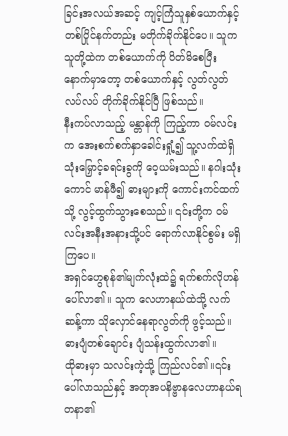ခြင်းအလယ်အဆင့် ကျင့်ကြံသူနှစ်ယောက်နှင့် တစ်ပြိုင်နက်တည်း မတိုက်ခိုက်နိုင်ပေ။ သူက သူတို့ထဲက တစ်ယောက်ကို ပိတ်မိစေပြီးနောက်မှာတော့ တစ်ယောက်နှင့် လွတ်လွတ်လပ်လပ် တိုက်ခိုက်နိုင်ပြီ ဖြစ်သည်။
နီးကပ်လာသည့် မန္တာန်ကို ကြည့်ကာ ဝမ်လင်းက အေးစက်စက်နှာခေါင်းရှုံ့၍ သူ့လက်ထဲရှိ သုံးမြှောင့်ခရင်းခွကို ဝေ့ယမ်းသည်။ နဂါးသုံးကောင် မာန်ဖီ၍ ဓားများကို ကောင်းကင်ထက်သို့ လွင့်ထွက်သွားစေသည်။ ၎င်းတို့က ဝမ်လင်းအနီးအနားသို့ပင် ရောက်လာနိုင်စွမ်း မရှိကြပေ။
အရှင်ဟွေစုန်၏မျက်လုံးထဲ၌ ရက်စက်လိုဟန် ပေါ်လာ၏။ သူက လေဟာနယ်ထဲသို့ လက်ဆန့်ကာ သိုလှောင်နေရာလွတ်ကို ဖွင့်သည်။ ဓားပျံတစ်ချောင်း ပျံသန်းထွက်လာ၏။
ထိုဓားမှာ သလင်းကဲ့သို့ ကြည်လင်၏။၎င်းပေါ်လာသည်နှင့် အတုအပနိဗ္ဗာနလေဟာနယ်ရတနာ၏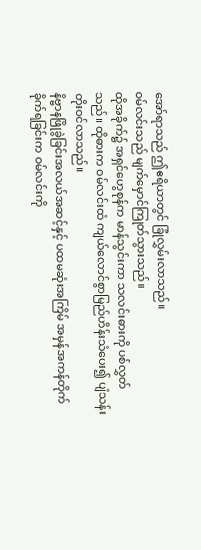အော်ရာသည် ဤဧရိယာတွင် ခြုံလွှမ်းလာသည်။
ဝမ်လင်းသည် မျက်မှောင်ကြုတ်သွားသည်။
ထိုအခိုက်၌ အရှင်ဟွေစုန်က မာန်သွင်းကာ သလင်းဓားကို ပစ်လွှတ်သည်။ ထိုဓားက ဝမ်လင်းထံ ကျယ်လောင်စွာမြည်ဟိန်းသံပေး၍ ပျံသန်းတိုးဝင်လာသည်။
နိဗ္ဗာနဖြိုခွဲခြင်းအလယ်အဆင့်နှင့် ပထမဆုံးအကြိမ် အမှန်အကန်တိုက်ခိုက်ရခြင်းက ဝမ်လင်းကို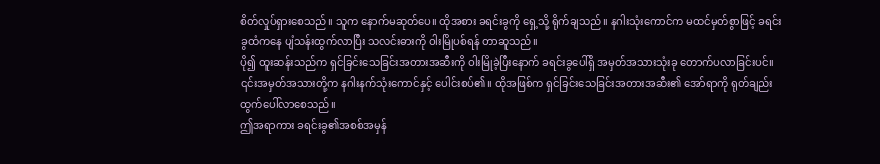စိတ်လှုပ်ရှားစေသည်။ သူက နောက်မဆုတ်ပေ။ ထိုအစား ခရင်းခွကို ရှေ့သို့ ရိုက်ချသည်။ နဂါးသုံးကောင်က မထင်မှတ်စွာဖြင့် ခရင်းခွထံကနေ ပျံသန်းထွက်လာပြီး သလင်းဓားကို ဝါးမြိုပစ်ရန် တာဆူသည်။
ပို၍ ထူးဆန်းသည်က ရှင်ခြင်းသေခြင်းအတားအဆီးကို ဝါးမြိုခဲ့ပြီးနောက် ခရင်းခွပေါ်ရှိ အမှတ်အသားသုံးခု တောက်ပလာခြင်းပင်။ ၎င်းအမှတ်အသားတို့က နဂါးနက်သုံးကောင်နှင့် ပေါင်းစပ်၏။ ထိုအဖြစ်က ရှင်ခြင်းသေခြင်းအတားအဆီး၏ အော်ရာကို ရုတ်ချည်း ထွက်ပေါ်လာစေသည်။
ဤအရာကား ခရင်းခွ၏အစစ်အမှန်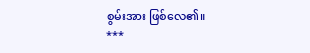စွမ်းအား ဖြစ်လေ၏။
***